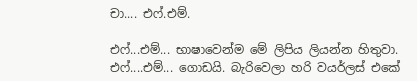චා.... එෆ්.එම්.

එෆ්...එම්... භාෂාවෙන්ම මේ ලිපිය ලියන්න හිතුවා. එෆ්....එම්... ගොඩයි. බැරිවෙලා හරි වයර්ලස් එකේ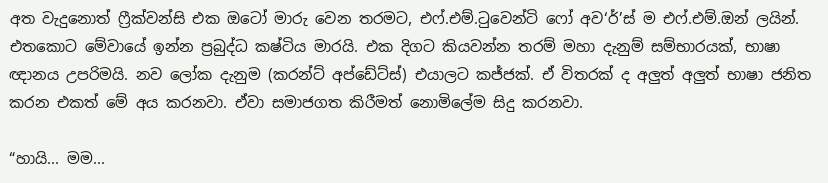අත වැදුනොත් ෆ්‍රීක්වන්සි එක ඔටෝ මාරු වෙන තරමට, එෆ්.එම්.ටුවෙන්ටි ෆෝ අව‘ර්’ස් ම එෆ්.එම්.ඔන් ලයින්. එතකොට මේවායේ ඉන්න ප්‍රබුද්ධ කෂ්ටිය මාරයි. එක දිගට කියවන්න තරම් මහා දැනුම් සම්භාරයක්, භාෂා ඥානය උපරිමයි. නව ලෝක දැනුම (කරන්ට් අප්ඩේට්ස්) එයාලට කජ්ජක්. ඒ විතරක් ද අලුත් අලුත් භාෂා ජනිත කරන එකත් මේ අය කරනවා. ඒවා සමාජගත කිරීමත් නොමිලේම සිදු කරනවා.

“හායි... මම...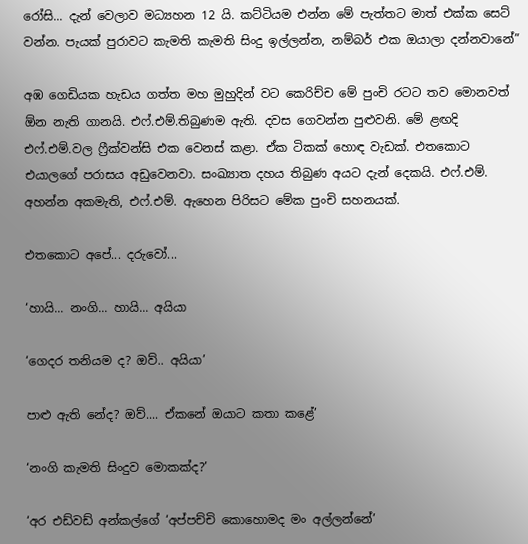රෝසි... දැන් වෙලාව මධ්‍යහන 12 යි. කට්ටියම එන්න මේ පැත්තට මාත් එක්ක සෙට් වන්න. පැයක් පුරාවට කැමති කැමති සිංදු ඉල්ලන්න, නම්බර් එක ඔයාලා දන්නවානේ”

අඹ ගෙඩියක හැඩය ගත්ත මහ මුහුදින් වට කෙරිච්ච මේ පුංචි රටට තව මොනවත් ඕන නැති ගානයි. එෆ්.එම්.තිබුණම ඇති. දවස ගෙවන්න පුළුවනි. මේ ළඟදි එෆ්.එම්.වල ෆ්‍රීක්වන්සි එක වෙනස් කළා. ඒක ටිකක් හොඳ වැඩක්. එතකොට එයාලගේ පරාසය අඩුවෙනවා. සංඛ්‍යාත දහය තිබුණ අයට දැන් දෙකයි. එෆ්.එම්. අහන්න අකමැති, එෆ්.එම්. ඇහෙන පිරිසට මේක පුංචි සහනයක්.

එතකොට අපේ... දරුවෝ...

‘හායි... නංගි... හායි... අයියා

‘ගෙදර තනියම ද? ඔව්.. අයියා’

පාළු ඇති නේද? ඔව්.... ඒකනේ ඔයාට කතා කළේ’

‘නංගි කැමති සිංදුව මොකක්ද?’

‘අර එඩ්වඩ් අන්කල්ගේ ‘අප්පච්චි කොහොමද මං අල්ලන්නේ’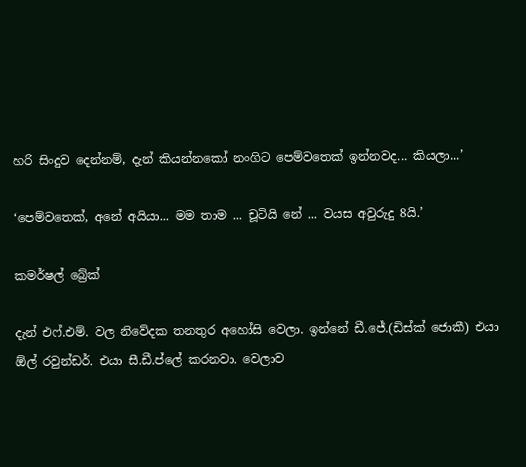හරි සිංදුව දෙන්නම්, දැන් කියන්නකෝ නංගිට පෙම්වතෙක් ඉන්නවද... කියලා...’

‘පෙම්වතෙක්, අනේ අයියා... මම තාම ... චූටියි නේ ... වයස අවුරුදු 8යි.’

කමර්ෂල් බ්‍රේක්

දැන් එෆ්.එම්. වල නිවේදක තනතුර අහෝසි වෙලා. ඉන්නේ ඩී.ජේ.(ඩිස්ක් ජොකී) එයා ඕල් රවුන්ඩර්. එයා සී.ඩී.ප්ලේ කරනවා. වෙලාව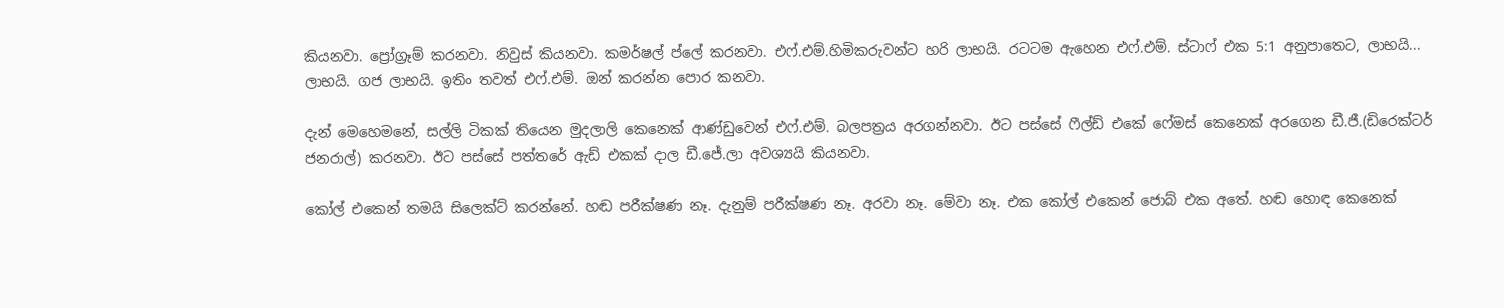කියනවා. ප්‍රෝග්‍රෑම් කරනවා. නිවුස් කියනවා. කමර්ෂල් ප්ලේ කරනවා. එෆ්.එම්.හිමිකරුවන්ට හරි ලාභයි. රටටම ඇහෙන එෆ්.එම්. ස්ටාෆ් එක 5:1 අනුපාතෙට, ලාභයි... ලාභයි. ගජ ලාභයි. ඉතිං තවත් එෆ්.එම්. ඔන් කරන්න පොර කනවා.

දැන් මෙහෙමනේ, සල්ලි ටිකක් තියෙන මුදලාලි කෙනෙක් ආණ්ඩුවෙන් එෆ්.එම්. බලපත්‍රය අරගන්නවා. ඊට පස්සේ ෆීල්ඩ් එකේ ෆේමස් කෙනෙක් අරගෙන ඩී.ජී.(ඩිරෙක්ටර් ජනරාල්) කරනවා. ඊට පස්සේ පත්තරේ ඇඩ් එකක් දාල ඩී.ජේ.ලා අවශ්‍යයි කියනවා.

කෝල් එකෙන් තමයි සිලෙක්ට් කරන්නේ. හඬ පරීක්ෂණ නෑ. දැනුම් පරීක්ෂණ නෑ. අරවා නෑ. මේවා නෑ. එක කෝල් එකෙන් ජොබ් එක අතේ. හඬ හොඳ කෙනෙක්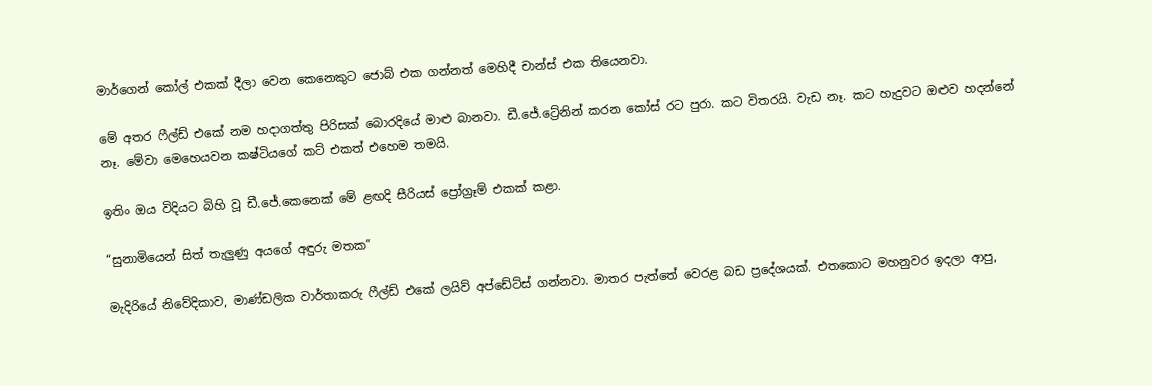මාර්ගෙන් කෝල් එකක් දීලා වෙන කෙනෙකුට ජොබ් එක ගන්නත් මෙහිදී චාන්ස් එක තියෙනවා.

මේ අතර ෆීල්ඩ් එකේ නම හදාගත්තු පිරිසක් බොරදියේ මාළු බානවා. ඩී.ජේ.ට්‍රේනින් කරන කෝස් රට පුරා. කට විතරයි. වැඩ නෑ. කට හැදුවට ඔළුව හදන්නේ නෑ. මේවා මෙහෙයවන කෂ්ටියගේ කට් එකත් එහෙම තමයි.

ඉතිං ඔය විදියට බිහි වූ ඩී.ජේ.කෙනෙක් මේ ළඟදි සීරියස් ප්‍රෝග්‍රෑම් එකක් කළා.

“සුනාමියෙන් සිත් තැලුණු අයගේ අඳුරු මතක”

මැදිරියේ නිවේදිකාව, මාණ්ඩලික වාර්තාකරු ෆීල්ඩ් එකේ ලයිව් අප්ඩේට්ස් ගන්නවා. මාතර පැත්තේ වෙරළ බඩ ප්‍රදේශයක්. එතකොට මහනුවර ඉදලා ආපු,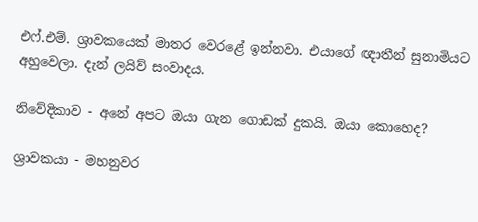එෆ්.එම්. ශ්‍රාවකයෙක් මාතර වෙරළේ ඉන්නවා. එයාගේ ඥාතීන් සුනාමියට අහුවෙලා. දැන් ලයිව් සංවාදය.

නිවේදිකාව - අනේ අපට ඔයා ගැන ගොඩක් දුකයි. ඔයා කොහෙද?

ශ්‍රාවකයා - මහනුවර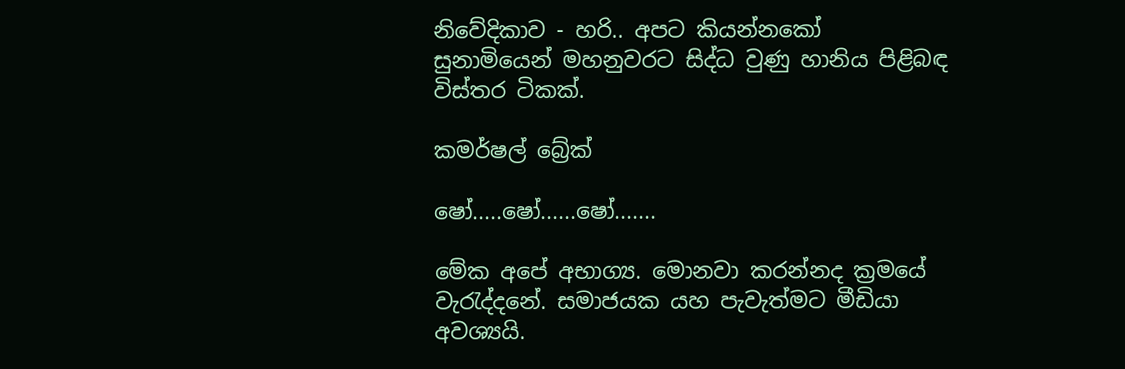නිවේදිකාව - හරි.. අපට කියන්නකෝ සුනාමියෙන් මහනුවරට සිද්ධ වුණු හානිය පිළිබඳ විස්තර ටිකක්.

කමර්ෂල් බ්‍රේක්

ෂෝ.....ෂෝ......ෂෝ.......

මේක අපේ අභාග්‍ය. මොනවා කරන්නද ක්‍රමයේ වැරැද්දනේ. සමාජයක යහ පැවැත්මට මීඩියා අවශ්‍යයි.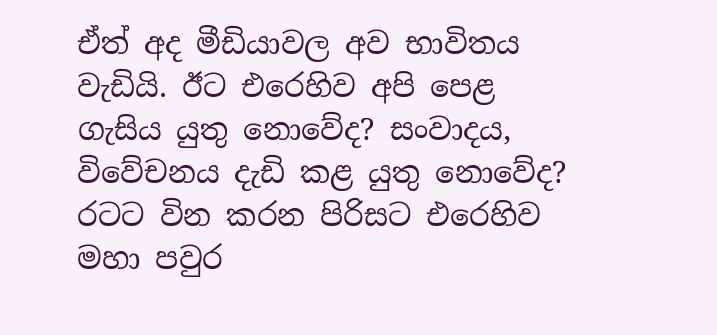ඒත් අද මීඩියාවල අව භාවිතය වැඩියි. ඊට එරෙහිව අපි පෙළ ගැසිය යුතු නොවේද? සංවාදය, විවේචනය දැඩි කළ යුතු නොවේද? රටට වින කරන පිරිසට එරෙහිව මහා පවුර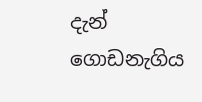දැන් ගොඩනැගිය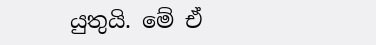යුතුයි. මේ ඒ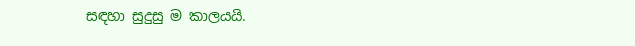සඳහා සුදුසු ම කාලයයි.